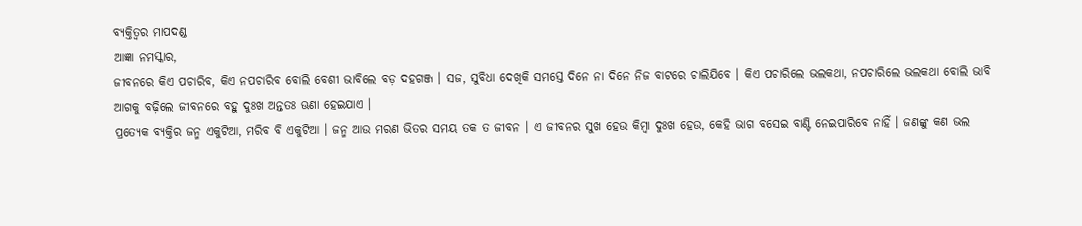ବ୍ୟକ୍ତିତ୍ୱର ମାପଦଣ୍ଡ
ଆଜ୍ଞା ନମସ୍କାର,
ଜୀବନରେ କିଏ ପଚାରିବ, କିଏ ନପଚାରିବ ବୋଲି ବେଶୀ ଭାବିଲେ ବଡ଼ ଦହଗଞ୍ଜ । ସଜ, ସୁବିଧା ଦେଖିକି ସମସ୍ତେ ଦିନେ ନା ଦିନେ ନିଜ ବାଟରେ ଚାଲିଯିବେ । କିଏ ପଚାରିଲେ ଭଲକଥା, ନପଚାରିଲେ ଭଲକଥା ବୋଲି ଭାବି ଆଗକୁ ବଢ଼ିଲେ ଜୀବନରେ ବହୁ ଦୁଃଖ ଅନ୍ତତଃ ଊଣା ହେଇଯାଏ ।
ପ୍ରତ୍ୟେକ ବ୍ୟକ୍ତିର ଜନ୍ମ ଏକୁଟିଆ, ମରିବ ବି ଏକୁଟିଆ । ଜନ୍ମ ଆଉ ମରଣ ଭିତର ସମୟ ତକ ତ ଜୀବନ । ଏ ଜୀବନର ସୁଖ ହେଉ କିମ୍ବା ଦୁଃଖ ହେଉ, କେହି ଭାଗ ବସେଇ ବାଣ୍ଟି ନେଇପାରିବେ ନାହିଁ । ଜଣଙ୍କୁ କଣ ଭଲ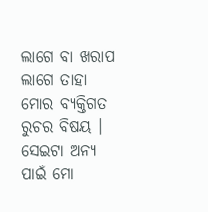ଲାଗେ ବା ଖରାପ ଲାଗେ ତାହା ମୋର ବ୍ୟକ୍ତିଗତ ରୁଚର ବିଷୟ । ସେଇଟା ଅନ୍ୟ ପାଇଁ ମୋ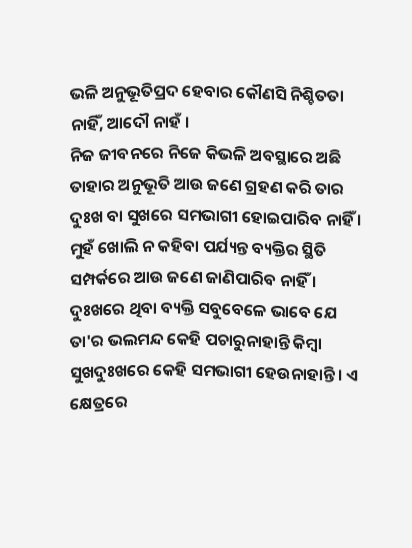ଭଳି ଅନୁଭୂତିପ୍ରଦ ହେବାର କୌଣସି ନିଶ୍ଚିତତା ନାହିଁ, ଆଦୌ ନାହଁ ।
ନିଜ ଜୀବନରେ ନିଜେ କିଭଳି ଅବସ୍ଥାରେ ଅଛି ତାହାର ଅନୁଭୂତି ଆଉ ଜଣେ ଗ୍ରହଣ କରି ତାର ଦୁଃଖ ବା ସୁଖରେ ସମଭାଗୀ ହୋଇପାରିବ ନାହିଁ । ମୁହଁ ଖୋଲି ନ କହିବା ପର୍ଯ୍ୟନ୍ତ ବ୍ୟକ୍ତିର ସ୍ଥିତି ସମ୍ପର୍କରେ ଆଉ ଜଣେ ଜାଣିପାରିବ ନାହିଁ । ଦୁଃଖରେ ଥିବା ବ୍ୟକ୍ତି ସବୁବେଳେ ଭାବେ ଯେ ତା'ର ଭଲମନ୍ଦ କେହି ପଚାରୁନାହାନ୍ତି କିମ୍ବା ସୁଖଦୁଃଖରେ କେହି ସମଭାଗୀ ହେଉନାହାନ୍ତି । ଏ କ୍ଷେତ୍ରରେ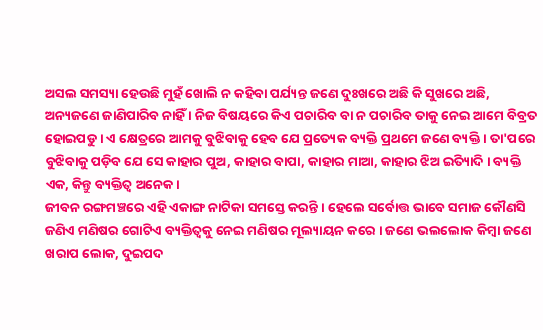ଅସଲ ସମସ୍ୟା ହେଉଛି ମୁହଁ ଖୋଲି ନ କହିବା ପର୍ଯ୍ୟନ୍ତ ଜଣେ ଦୁଃଖରେ ଅଛି କି ସୁଖରେ ଅଛି, ଅନ୍ୟଜଣେ ଜାଣିପାରିବ ନାହିଁ । ନିଜ ବିଷୟରେ କିଏ ପଚାରିବ ବା ନ ପଚାରିବ ତାକୁ ନେଇ ଆମେ ବିବ୍ରତ ହୋଇପଡୁ । ଏ କ୍ଷେତ୍ରରେ ଆମକୁ ବୁଝିବାକୁ ହେବ ଯେ ପ୍ରତ୍ୟେକ ବ୍ୟକ୍ତି ପ୍ରଥମେ ଜଣେ ବ୍ୟକ୍ତି । ତା'ପରେ ବୁଝିବାକୁ ପଡ଼ିବ ଯେ ସେ କାହାର ପୁଅ, କାହାର ବାପା, କାହାର ମାଆ, କାହାର ଝିଅ ଇିତ୍ୟାଦି । ବ୍ୟକ୍ତି ଏକ, କିନ୍ତୁ ବ୍ୟକ୍ତିତ୍ୱ ଅନେକ ।
ଜୀବନ ରଙ୍ଗମଞ୍ଚରେ ଏହି ଏକାଙ୍ଗ ନାଟିକା ସମସ୍ତେ କରନ୍ତି । ହେଲେ ସର୍ବୋତ୍ତ ଭାବେ ସମାଜ କୌଣସି ଜଣିଏ ମଣିଷର ଗୋଟିଏ ବ୍ୟକ୍ତିତ୍ୱକୁ ନେଇ ମଣିଷର ମୂଲ୍ୟାୟନ କରେ । ଜଣେ ଭଲଲୋକ କିମ୍ବା ଜଣେ ଖରାପ ଲୋକ, ଦୁଇପଦ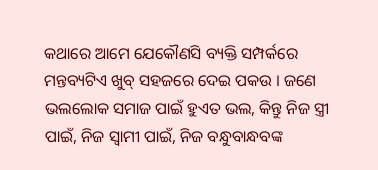କଥାରେ ଆମେ ଯେକୌଣସି ବ୍ୟକ୍ତି ସମ୍ପର୍କରେ ମନ୍ତବ୍ୟଟିଏ ଖୁବ୍ ସହଜରେ ଦେଇ ପକଉ । ଜଣେ ଭଲଲୋକ ସମାଜ ପାଇଁ ହୁଏତ ଭଲ, କିନ୍ତୁ ନିଜ ସ୍ତ୍ରୀ ପାଇଁ, ନିଜ ସ୍ୱାମୀ ପାଇଁ, ନିଜ ବନ୍ଧୁବାନ୍ଧବଙ୍କ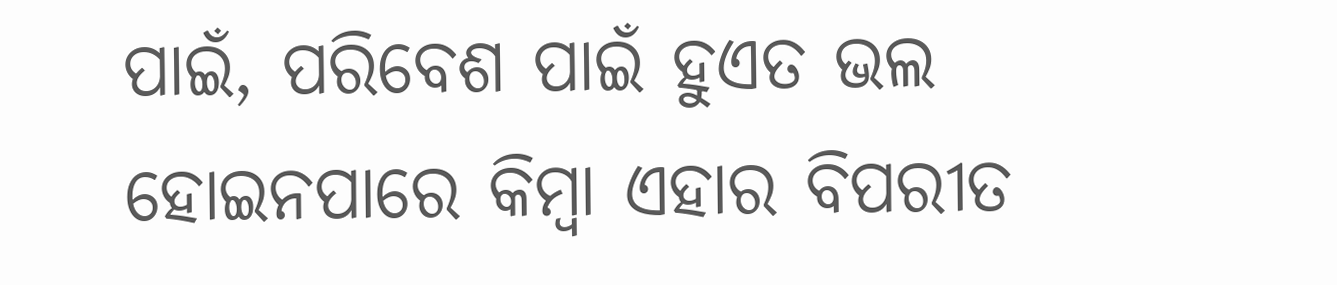ପାଇଁ, ପରିବେଶ ପାଇଁ ହୁଏତ ଭଲ ହୋଇନପାରେ କିମ୍ବା ଏହାର ବିପରୀତ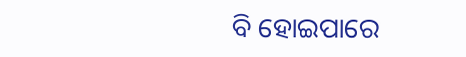ବି ହୋଇପାରେ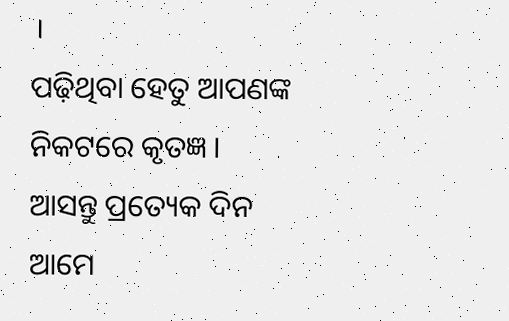।
ପଢ଼ିଥିବା ହେତୁ ଆପଣଙ୍କ ନିକଟରେ କୃତଜ୍ଞ । ଆସନ୍ତୁ ପ୍ରତ୍ୟେକ ଦିନ ଆମେ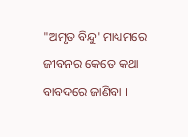"ଅମୃତ ବିନ୍ଦୁ' ମାଧ୍ୟମରେ ଜୀବନର କେତେ କଥା ବାବଦରେ ଜାଣିବା ।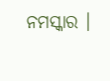ନମସ୍କାର ।